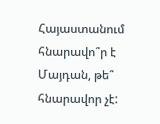Հայաստանում հնարավո՞ր է Մայդան, թե՞ հնարավոր չէ: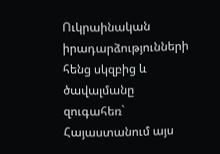Ուկրաինական իրադարձությունների հենց սկզբից և ծավալմանը զուգահեռ` Հայաստանում այս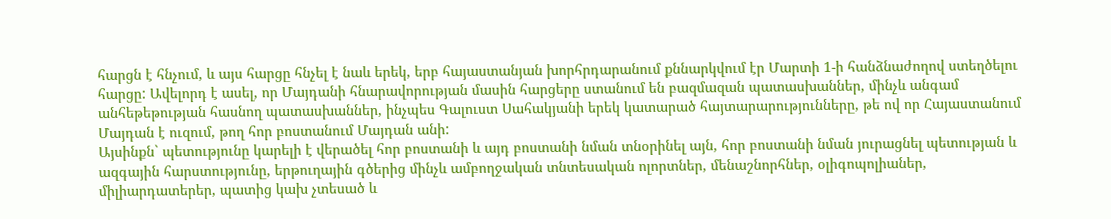հարցն է հնչում, և այս հարցը հնչել է նաև երեկ, երբ հայաստանյան խորհրդարանում քննարկվում էր Մարտի 1-ի հանձնաժողով ստեղծելու հարցը: Ավելորդ է ասել, որ Մայդանի հնարավորության մասին հարցերը ստանում են բազմազան պատասխաններ, մինչև անգամ անհեթեթության հասնող պատասխաններ, ինչպես Գալուստ Սահակյանի երեկ կատարած հայտարարությունները, թե ով որ Հայաստանում Մայդան է ուզում, թող հոր բոստանում Մայդան անի:
Այսինքն` պետությունը կարելի է վերածել հոր բոստանի և այդ բոստանի նման տնօրինել այն, հոր բոստանի նման յուրացնել պետության և ազգային հարստությունը, երթուղային գծերից մինչև ամբողջական տնտեսական ոլորտներ, մենաշնորհներ, օլիգոպոլիաներ, միլիարդատերեր, պատից կախ չտեսած և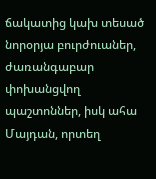ճակատից կախ տեսած նորօրյա բուրժուաներ, ժառանգաբար փոխանցվող պաշտոններ, իսկ ահա Մայդան, որտեղ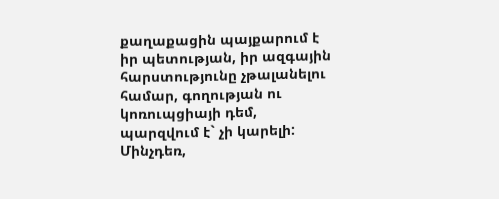քաղաքացին պայքարում է իր պետության, իր ազգային հարստությունը չթալանելու համար, գողության ու կոռուպցիայի դեմ, պարզվում է` չի կարելի:
Մինչդեռ,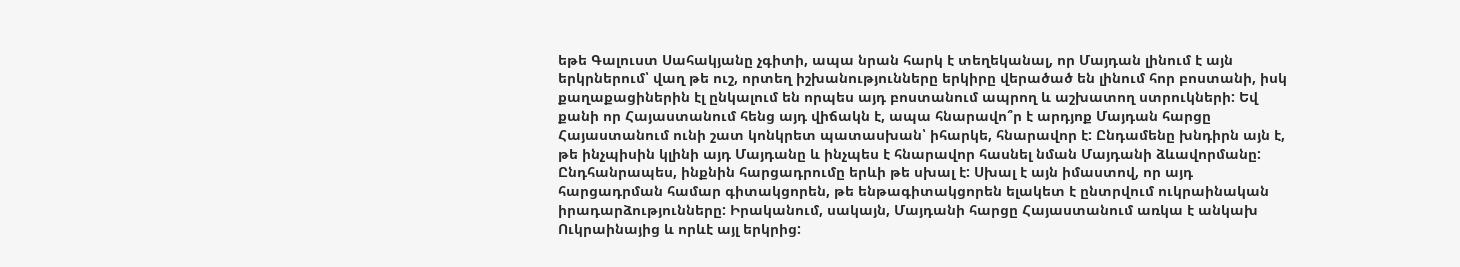եթե Գալուստ Սահակյանը չգիտի, ապա նրան հարկ է տեղեկանալ, որ Մայդան լինում է այն երկրներում՝ վաղ թե ուշ, որտեղ իշխանությունները երկիրը վերածած են լինում հոր բոստանի, իսկ քաղաքացիներին էլ ընկալում են որպես այդ բոստանում ապրող և աշխատող ստրուկների: Եվ քանի որ Հայաստանում հենց այդ վիճակն է, ապա հնարավո՞ր է արդյոք Մայդան հարցը Հայաստանում ունի շատ կոնկրետ պատասխան՝ իհարկե, հնարավոր է: Ընդամենը խնդիրն այն է, թե ինչպիսին կլինի այդ Մայդանը և ինչպես է հնարավոր հասնել նման Մայդանի ձևավորմանը:
Ընդհանրապես, ինքնին հարցադրումը երևի թե սխալ է: Սխալ է այն իմաստով, որ այդ հարցադրման համար գիտակցորեն, թե ենթագիտակցորեն ելակետ է ընտրվում ուկրաինական իրադարձությունները: Իրականում, սակայն, Մայդանի հարցը Հայաստանում առկա է անկախ Ուկրաինայից և որևէ այլ երկրից: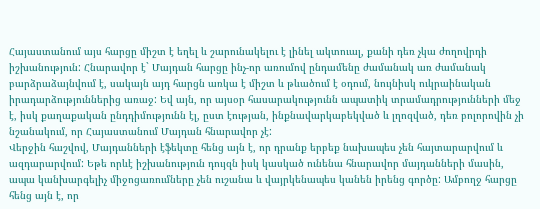Հայաստանում այս հարցը միշտ է եղել և շարունակելու է լինել ակտուալ, քանի դեռ չկա ժողովրդի իշխանություն: Հնարավոր է` Մայդան հարցը ինչ-որ առումով ընդամենը ժամանակ առ ժամանակ բարձրաձայնվում է, սակայն այդ հարցն առկա է միշտ և թևածում է օդում, նույնիսկ ուկրաինական իրադարձություններից առաջ: Եվ այն, որ այսօր հասարակությունն ապատիկ տրամադրությունների մեջ է, իսկ քաղաքական ընդդիմությունն էլ, ըստ էության, ինքնավարկաբեկված և լղոզված, դեռ բոլորովին չի նշանակում, որ Հայաստանում Մայդան հնարավոր չէ:
Վերջին հաշվով, Մայդանների էֆեկտը հենց այն է, որ դրանք երբեք նախապես չեն հայտարարվում և ազդարարվում: Եթե որևէ իշխանություն դույզն իսկ կասկած ունենա հնարավոր մայդանների մասին, ապա կանխարգելիչ միջոցառումները չեն ուշանա և վայրկենապես կանեն իրենց գործը: Ամբողջ հարցը հենց այն է, որ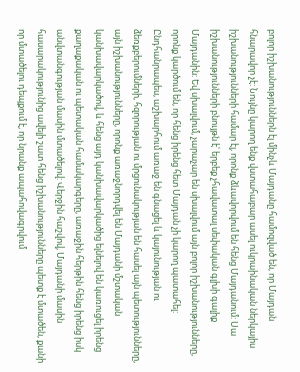բոլոր իշխանություններն էլ մինչև Մայդանը համոզված են, որ Մայդան հնարավոր չէ: Նույնը կարող ենք վստահաբար ասել ուկրաինական ներկայիս իշխանությունների համար էլ, որոնք ձևավորվում են հենց Մայդանում: Սա իշխանությունների բնույթն է՝ երբեք չհավատալ սեփական գլխի գալիք Մայդանին: Եվ սխալվում, չարաչար են սխալվում այն բոլոր իշխանությունները, որոնք կարծում են, որ հենց իրենց հետ Մայդան չի կարող պատահել:
Ընդհանրապես, աշխարհում առաջ են գնացել և կայունության ու ձեռքբերումների, հզորության ու մրցունակության են հասել այն պետությունները, այն իշխանությունները, որոնք առաջնորդվել են Մայդանի մշտական կանխավարկածով, և հենց այդ կանխավարկածից ելնելով են կառուցել իրենց քաղաքական ու պետական համակարգերը, առաջին հերթին հենց իրենց իսկ անվտանգության մասին մտածելով: Վերջին հաշվով, Մայդանի մասին հասարակությունից ավելի շատ հենց իշխանությունները պետք է մտածեն, քանի որ մտածելու դեպքում է, որ նրանք ապահովագրվում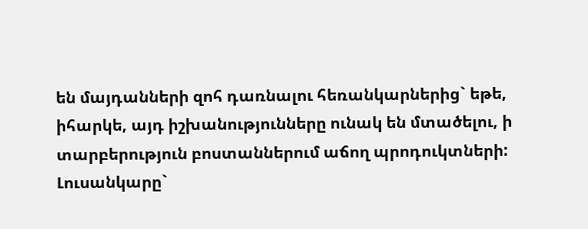են մայդանների զոհ դառնալու հեռանկարներից` եթե, իհարկե, այդ իշխանությունները ունակ են մտածելու, ի տարբերություն բոստաններում աճող պրոդուկտների:
Լուսանկարը`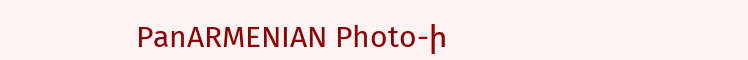PanARMENIAN Photo-ի